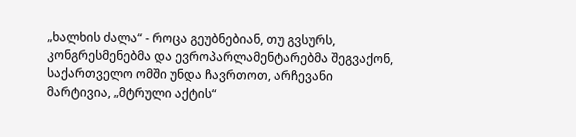„ხალხის ძალა“ - როცა გეუბნებიან, თუ გვსურს, კონგრესმენებმა და ევროპარლამენტარებმა შეგვაქონ, საქართველო ომში უნდა ჩავრთოთ, არჩევანი მარტივია, „მტრული აქტის“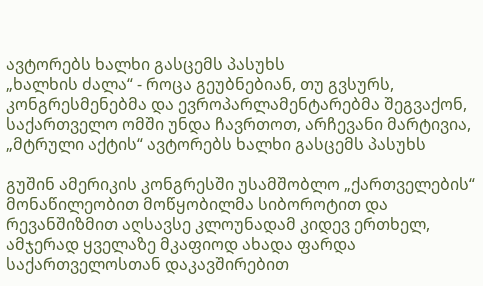ავტორებს ხალხი გასცემს პასუხს
„ხალხის ძალა“ - როცა გეუბნებიან, თუ გვსურს, კონგრესმენებმა და ევროპარლამენტარებმა შეგვაქონ, საქართველო ომში უნდა ჩავრთოთ, არჩევანი მარტივია, „მტრული აქტის“ ავტორებს ხალხი გასცემს პასუხს

გუშინ ამერიკის კონგრესში უსამშობლო „ქართველების“ მონაწილეობით მოწყობილმა სიბოროტით და რევანშიზმით აღსავსე კლოუნადამ კიდევ ერთხელ, ამჯერად ყველაზე მკაფიოდ ახადა ფარდა საქართველოსთან დაკავშირებით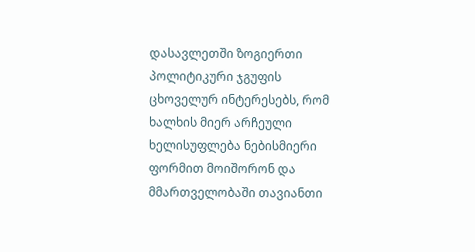დასავლეთში ზოგიერთი პოლიტიკური ჯგუფის ცხოველურ ინტერესებს, რომ ხალხის მიერ არჩეული ხელისუფლება ნებისმიერი ფორმით მოიშორონ და მმართველობაში თავიანთი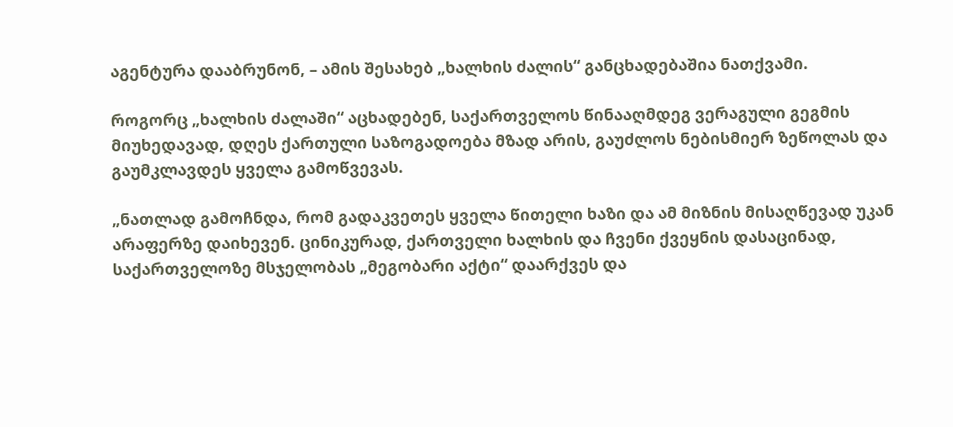აგენტურა დააბრუნონ, – ამის შესახებ „ხალხის ძალის“ განცხადებაშია ნათქვამი.

როგორც „ხალხის ძალაში“ აცხადებენ, საქართველოს წინააღმდეგ ვერაგული გეგმის მიუხედავად, დღეს ქართული საზოგადოება მზად არის, გაუძლოს ნებისმიერ ზეწოლას და გაუმკლავდეს ყველა გამოწვევას.

„ნათლად გამოჩნდა, რომ გადაკვეთეს ყველა წითელი ხაზი და ამ მიზნის მისაღწევად უკან არაფერზე დაიხევენ. ცინიკურად, ქართველი ხალხის და ჩვენი ქვეყნის დასაცინად, საქართველოზე მსჯელობას „მეგობარი აქტი“ დაარქვეს და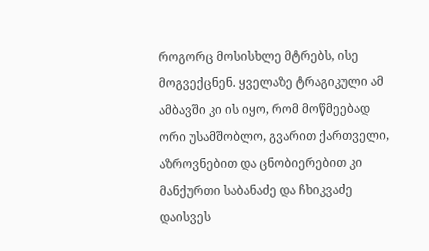როგორც მოსისხლე მტრებს, ისე მოგვექცნენ. ყველაზე ტრაგიკული ამ ამბავში კი ის იყო, რომ მოწმეებად ორი უსამშობლო, გვარით ქართველი, აზროვნებით და ცნობიერებით კი მანქურთი საბანაძე და ჩხიკვაძე დაისვეს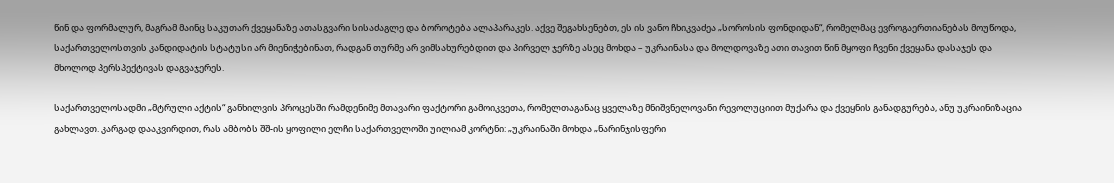წინ და ფორმალურ, მაგრამ მაინც საკუთარ ქვეყანაზე ათასგვარი სისაძაგლე და ბოროტება ალაპარაკეს. აქვე შეგახსენებთ, ეს ის ვანო ჩხიკვაძეა „სოროსის ფონდიდან“, რომელმაც ევროგაერთიანებას მოუწოდა, საქართველოსთვის კანდიდატის სტატუსი არ მიენიჭებინათ, რადგან თურმე არ ვიმსახურებდით და პირველ ჯერზე ასეც მოხდა – უკრაინასა და მოლდოვაზე ათი თავით წინ მყოფი ჩვენი ქვეყანა დასაჯეს და მხოლოდ პერსპექტივას დაგვაჯერეს.

საქართველოსადმი „მტრული აქტის“ განხილვის პროცესში რამდენიმე მთავარი ფაქტორი გამოიკვეთა, რომელთაგანაც ყველაზე მნიშვნელოვანი რევოლუციით მუქარა და ქვეყნის განადგურება, ანუ უკრაინიზაცია გახლავთ. კარგად დააკვირდით, რას ამბობს შშ-ის ყოფილი ელჩი საქართველოში უილიამ კორტნი: „უკრაინაში მოხდა „ნარინჯისფერი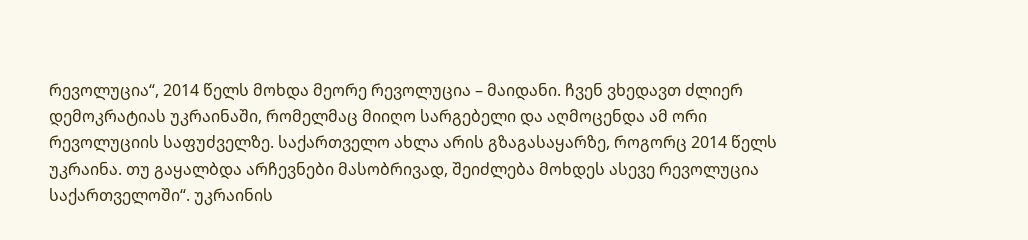რევოლუცია“, 2014 წელს მოხდა მეორე რევოლუცია – მაიდანი. ჩვენ ვხედავთ ძლიერ დემოკრატიას უკრაინაში, რომელმაც მიიღო სარგებელი და აღმოცენდა ამ ორი რევოლუციის საფუძველზე. საქართველო ახლა არის გზაგასაყარზე, როგორც 2014 წელს უკრაინა. თუ გაყალბდა არჩევნები მასობრივად, შეიძლება მოხდეს ასევე რევოლუცია საქართველოში“. უკრაინის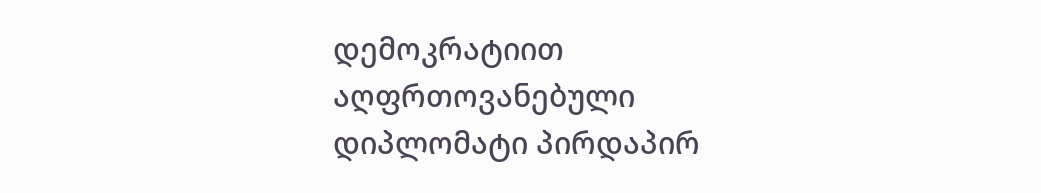დემოკრატიით აღფრთოვანებული დიპლომატი პირდაპირ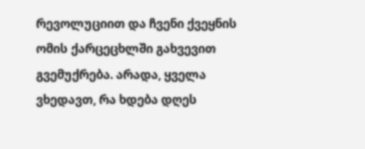რევოლუციით და ჩვენი ქვეყნის ომის ქარცეცხლში გახვევით გვემუქრება. არადა, ყველა ვხედავთ, რა ხდება დღეს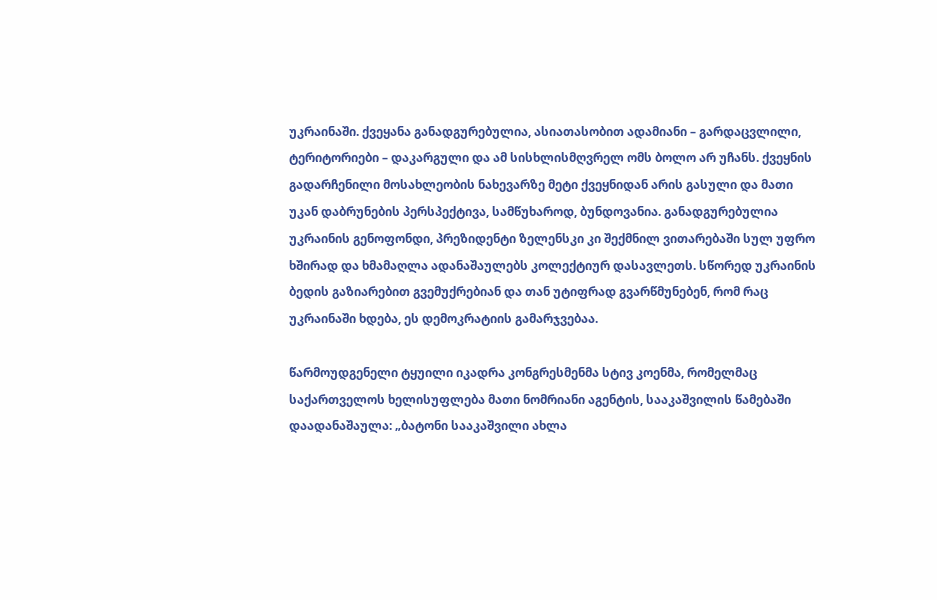უკრაინაში. ქვეყანა განადგურებულია, ასიათასობით ადამიანი – გარდაცვლილი, ტერიტორიები – დაკარგული და ამ სისხლისმღვრელ ომს ბოლო არ უჩანს. ქვეყნის გადარჩენილი მოსახლეობის ნახევარზე მეტი ქვეყნიდან არის გასული და მათი უკან დაბრუნების პერსპექტივა, სამწუხაროდ, ბუნდოვანია. განადგურებულია უკრაინის გენოფონდი, პრეზიდენტი ზელენსკი კი შექმნილ ვითარებაში სულ უფრო ხშირად და ხმამაღლა ადანაშაულებს კოლექტიურ დასავლეთს. სწორედ უკრაინის ბედის გაზიარებით გვემუქრებიან და თან უტიფრად გვარწმუნებენ, რომ რაც უკრაინაში ხდება, ეს დემოკრატიის გამარჯვებაა.

წარმოუდგენელი ტყუილი იკადრა კონგრესმენმა სტივ კოენმა, რომელმაც საქართველოს ხელისუფლება მათი ნომრიანი აგენტის, სააკაშვილის წამებაში დაადანაშაულა: „ბატონი სააკაშვილი ახლა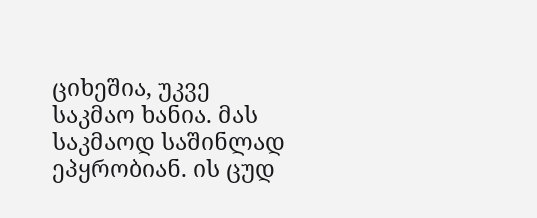ციხეშია, უკვე საკმაო ხანია. მას საკმაოდ საშინლად ეპყრობიან. ის ცუდ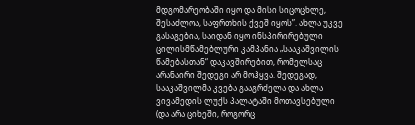მდგომარეობაში იყო და მისი სიცოცხლე, შესაძლოა, საფრთხის ქვეშ იყოს”. ახლა უკვე გასაგებია, საიდან იყო ინსპირირებული ცილისმწამებლური კამპანია „სააკაშვილის წამებასთან“ დაკავშირებით, რომელსაც არანაირი შედეგი არ მოჰყვა. შედეგად, სააკაშვილმა კვება გააგრძელა და ახლა ვივამედის ლუქს პალატაში მოთავსებული (და არა ციხეში, როგორც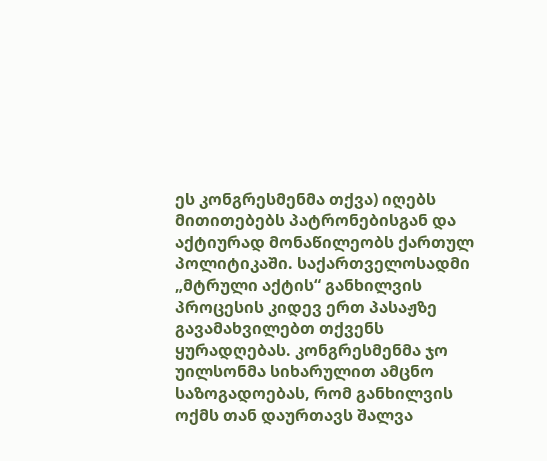ეს კონგრესმენმა თქვა) იღებს მითითებებს პატრონებისგან და აქტიურად მონაწილეობს ქართულ პოლიტიკაში. საქართველოსადმი „მტრული აქტის“ განხილვის პროცესის კიდევ ერთ პასაჟზე გავამახვილებთ თქვენს ყურადღებას. კონგრესმენმა ჯო უილსონმა სიხარულით ამცნო საზოგადოებას, რომ განხილვის ოქმს თან დაურთავს შალვა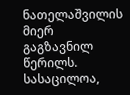ნათელაშვილის მიერ გაგზავნილ წერილს. სასაცილოა,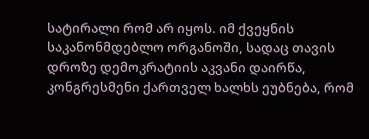სატირალი რომ არ იყოს. იმ ქვეყნის საკანონმდებლო ორგანოში, სადაც თავის დროზე დემოკრატიის აკვანი დაირწა, კონგრესმენი ქართველ ხალხს ეუბნება, რომ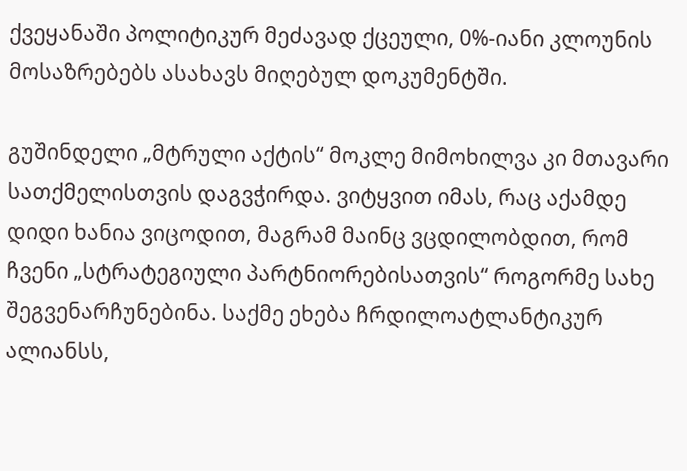ქვეყანაში პოლიტიკურ მეძავად ქცეული, 0%-იანი კლოუნის მოსაზრებებს ასახავს მიღებულ დოკუმენტში.

გუშინდელი „მტრული აქტის“ მოკლე მიმოხილვა კი მთავარი სათქმელისთვის დაგვჭირდა. ვიტყვით იმას, რაც აქამდე დიდი ხანია ვიცოდით, მაგრამ მაინც ვცდილობდით, რომ ჩვენი „სტრატეგიული პარტნიორებისათვის“ როგორმე სახე შეგვენარჩუნებინა. საქმე ეხება ჩრდილოატლანტიკურ ალიანსს,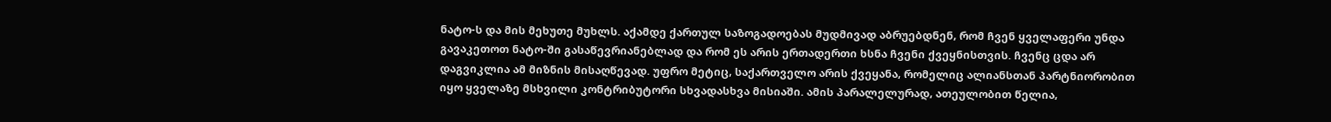ნატო-ს და მის მეხუთე მუხლს. აქამდე ქართულ საზოგადოებას მუდმივად აბრუებდნენ, რომ ჩვენ ყველაფერი უნდა გავაკეთოთ ნატო-ში გასაწევრიანებლად და რომ ეს არის ერთადერთი ხსნა ჩვენი ქვეყნისთვის. ჩვენც ცდა არ დაგვიკლია ამ მიზნის მისაღწევად. უფრო მეტიც, საქართველო არის ქვეყანა, რომელიც ალიანსთან პარტნიორობით იყო ყველაზე მსხვილი კონტრიბუტორი სხვადასხვა მისიაში. ამის პარალელურად, ათეულობით წელია,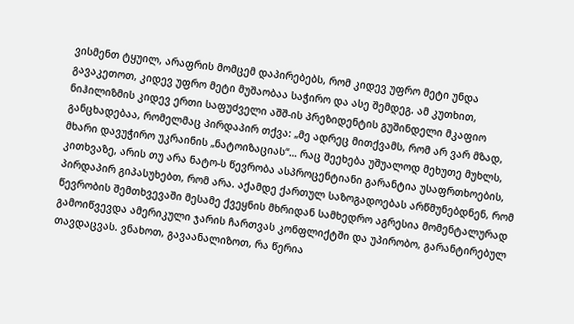ვისმენთ ტყუილ, არაფრის მომცემ დაპირებებს, რომ კიდევ უფრო მეტი უნდა გავაკეთოთ, კიდევ უფრო მეტი მუშაობაა საჭირო და ასე შემდეგ. ამ კუთხით, ნიჰილიზმის კიდევ ერთი საფუძველი აშშ-ის პრეზიდენტის გუშინდელი მკაფიო განცხადებაა, რომელმაც პირდაპირ თქვა: „მე ადრეც მითქვამს, რომ არ ვარ მზად, მხარი დავუჭირო უკრაინის „ნატოიზაციას“… რაც შეეხება უშუალოდ მეხუთე მუხლს, კითხვაზე, არის თუ არა ნატო-ს წევრობა ასპროცენტიანი გარანტია უსაფრთხოების, პირდაპირ გიპასუხებთ, რომ არა. აქამდე ქართულ საზოგადოებას არწმუნებდნენ, რომ წევრობის შემთხვევაში მესამე ქვეყნის მხრიდან სამხედრო აგრესია მომენტალურად გამოიწვევდა ამერიკული ჯარის ჩართვას კონფლიქტში და უპირობო, გარანტირებულ თავდაცვას. ვნახოთ, გავაანალიზოთ, რა წერია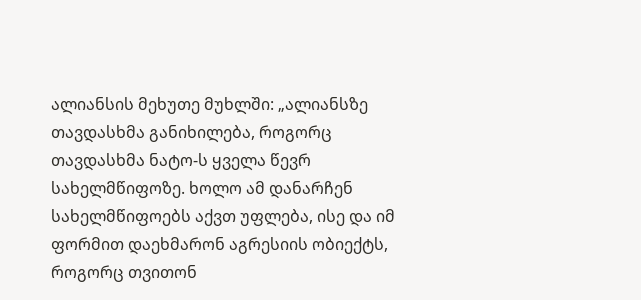ალიანსის მეხუთე მუხლში: „ალიანსზე თავდასხმა განიხილება, როგორც თავდასხმა ნატო-ს ყველა წევრ სახელმწიფოზე. ხოლო ამ დანარჩენ სახელმწიფოებს აქვთ უფლება, ისე და იმ ფორმით დაეხმარონ აგრესიის ობიექტს, როგორც თვითონ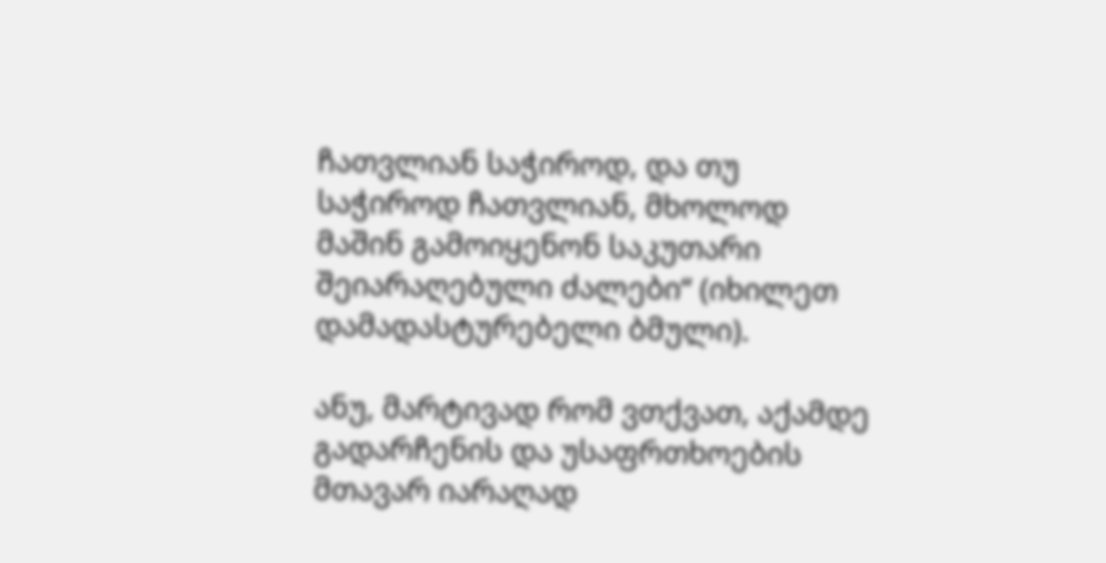ჩათვლიან საჭიროდ, და თუ საჭიროდ ჩათვლიან, მხოლოდ მაშინ გამოიყენონ საკუთარი შეიარაღებული ძალები“ (იხილეთ დამადასტურებელი ბმული).

ანუ, მარტივად რომ ვთქვათ, აქამდე გადარჩენის და უსაფრთხოების მთავარ იარაღად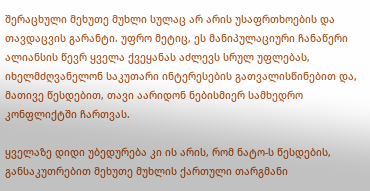შერაცხული მეხუთე მუხლი სულაც არ არის უსაფრთხოების და თავდაცვის გარანტი. უფრო მეტიც, ეს მანიპულაციური ჩანაწერი ალიანსის წევრ ყველა ქვეყანას აძლევს სრულ უფლებას, იხელმძღვანელონ საკუთარი ინტერესების გათვალისწინებით და, მათივე წესდებით, თავი აარიდონ ნებისმიერ სამხედრო კონფლიქტში ჩართვას.

ყველაზე დიდი უბედურება კი ის არის, რომ ნატო-ს წესდების, განსაკუთრებით მეხუთე მუხლის ქართული თარგმანი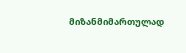მიზანმიმართულად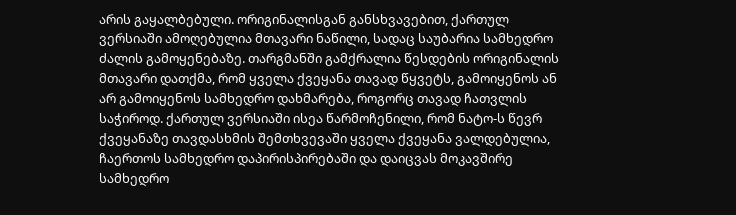არის გაყალბებული. ორიგინალისგან განსხვავებით, ქართულ ვერსიაში ამოღებულია მთავარი ნაწილი, სადაც საუბარია სამხედრო ძალის გამოყენებაზე. თარგმანში გამქრალია წესდების ორიგინალის მთავარი დათქმა, რომ ყველა ქვეყანა თავად წყვეტს, გამოიყენოს ან არ გამოიყენოს სამხედრო დახმარება, როგორც თავად ჩათვლის საჭიროდ. ქართულ ვერსიაში ისეა წარმოჩენილი, რომ ნატო-ს წევრ ქვეყანაზე თავდასხმის შემთხვევაში ყველა ქვეყანა ვალდებულია, ჩაერთოს სამხედრო დაპირისპირებაში და დაიცვას მოკავშირე სამხედრო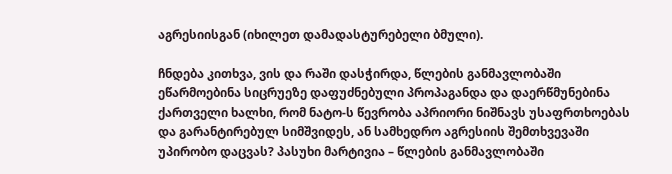აგრესიისგან (იხილეთ დამადასტურებელი ბმული).

ჩნდება კითხვა, ვის და რაში დასჭირდა, წლების განმავლობაში ეწარმოებინა სიცრუეზე დაფუძნებული პროპაგანდა და დაერწმუნებინა ქართველი ხალხი, რომ ნატო-ს წევრობა აპრიორი ნიშნავს უსაფრთხოებას და გარანტირებულ სიმშვიდეს, ან სამხედრო აგრესიის შემთხვევაში უპირობო დაცვას? პასუხი მარტივია – წლების განმავლობაში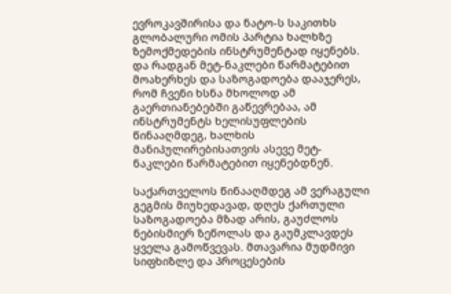ევროკავშირისა და ნატო-ს საკითხს გლობალური ომის პარტია ხალხზე ზემოქმედების ინსტრუმენტად იყენებს. და რადგან მეტ-ნაკლები წარმატებით მოახერხეს და საზოგადოება დააჯერეს, რომ ჩვენი ხსნა მხოლოდ ამ გაერთიანებებში გაწევრებაა, ამ ინსტრუმენტს ხელისუფლების წინააღმდეგ, ხალხის მანიპულირებისათვის ასევე მეტ-ნაკლები წარმატებით იყენებდნენ.

საქართველოს წინააღმდეგ ამ ვერაგული გეგმის მიუხედავად, დღეს ქართული საზოგადოება მზად არის, გაუძლოს ნებისმიერ ზეწოლას და გაუმკლავდეს ყველა გამოწვევას. მთავარია მუდმივი სიფხიზლე და პროცესების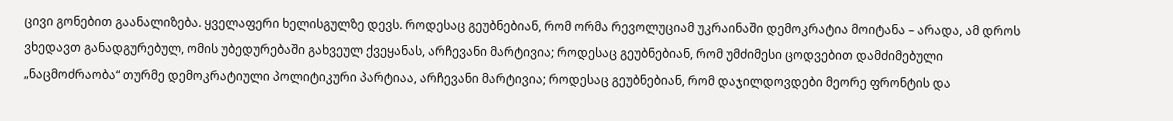ცივი გონებით გაანალიზება. ყველაფერი ხელისგულზე დევს. როდესაც გეუბნებიან, რომ ორმა რევოლუციამ უკრაინაში დემოკრატია მოიტანა – არადა, ამ დროს ვხედავთ განადგურებულ, ომის უბედურებაში გახვეულ ქვეყანას, არჩევანი მარტივია; როდესაც გეუბნებიან, რომ უმძიმესი ცოდვებით დამძიმებული „ნაცმოძრაობა“ თურმე დემოკრატიული პოლიტიკური პარტიაა, არჩევანი მარტივია; როდესაც გეუბნებიან, რომ დაჯილდოვდები მეორე ფრონტის და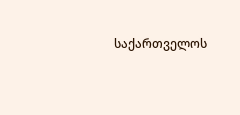საქართველოს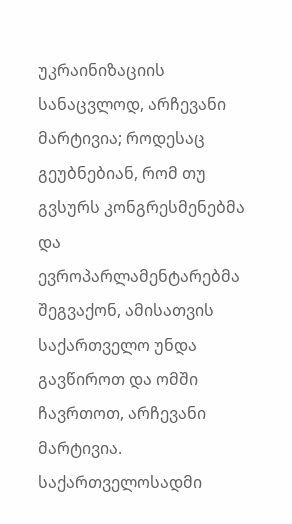უკრაინიზაციის სანაცვლოდ, არჩევანი მარტივია; როდესაც გეუბნებიან, რომ თუ გვსურს კონგრესმენებმა და ევროპარლამენტარებმა შეგვაქონ, ამისათვის საქართველო უნდა გავწიროთ და ომში ჩავრთოთ, არჩევანი მარტივია. საქართველოსადმი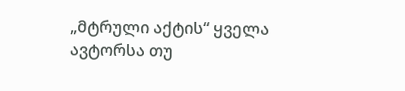„მტრული აქტის“ ყველა ავტორსა თუ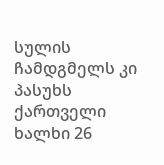სულის ჩამდგმელს კი პასუხს ქართველი ხალხი 26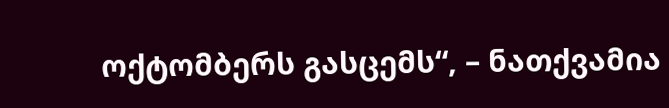ოქტომბერს გასცემს“, – ნათქვამია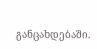განცახდებაში.